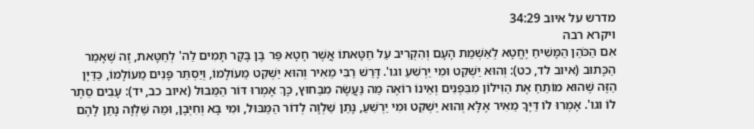מדרש על איוב 34:29
ויקרא רבה
אִם הַכֹּהֵן הַמָּשִׁיחַ יֶחֱטָא לְאַשְׁמַת הָעָם וְהִקְרִיב עַל חַטָּאתוֹ אֲשֶׁר חָטָא פַּר בֶּן בָּקָר תָּמִים לַה' לְחַטָּאת, זֶה שֶׁאָמַר הַכָּתוּב (איוב לד, כט): וְהוּא יַשְׁקִט וּמִי יַרְשִׁעַ וגו'. דָּרַשׁ רַבִּי מֵאִיר וְהוּא יַשְׁקִט מֵעוֹלָמוֹ, וְיַסְתֵּר פָּנִים מֵעוֹלָמוֹ, כַּדַּיָּן הַזֶּה שֶׁהוּא מוֹתֵחַ אֶת הַוִּילוֹן מִבִּפְנִים וְאֵינוֹ רוֹאֶה מַה נַּעֲשָׂה מִבַּחוּץ, כָּךְ אָמְרוּ דּוֹר הַמַּבּוּל (איוב כב, יד): עָבִים סֵתֶר לוֹ וגו'. אָמְרוּ לוֹ דַּיֶּךָ מֵאִיר אֶלָּא וְהוּא יַשְׁקִט וּמִי יַרְשִׁעַ, נָתַן שַׁלְוָה לְדוֹר הַמַּבּוּל, וּמִי בָּא וְחִיְּבָן, וּמַה שַּׁלְוָה נָתַן לָהֶם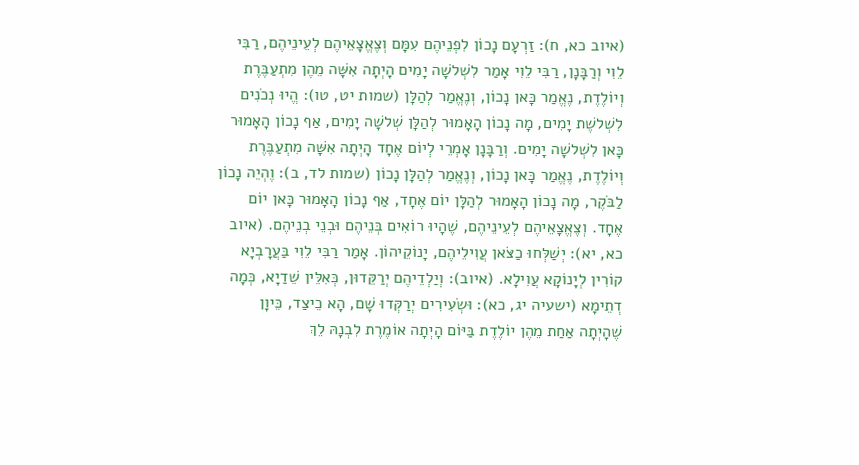(איוב כא, ח): זַרְעָם נָכוֹן לִפְנֵיהֶם עִמָּם וְצֶאֱצָאֵיהֶם לְעֵינֵיהֶם, רַבִּי לֵוִי וְרַבָּנָן, רַבִּי לֵוִי אָמַר לִשְׁלשָׁה יָמִים הָיְתָה אִשָּׁה מֵהֶן מִתְעַבֶּרֶת וְיוֹלֶדֶת, נֶאֱמַר כָּאן נָכוֹן, וְנֶאֱמַר לְהַלָּן (שמות יט, טו): הֱיוּ נְכֹנִים לִשְׁלשֶׁת יָמִים, מָה נָכוֹן הָאָמוּר לְהַלָּן שְׁלשָׁה יָמִים, אַף נָכוֹן הָאָמוּר כָּאן לִשְׁלשָׁה יָמִים. וְרַבָּנָן אָמְרֵי לְיוֹם אֶחָד הָיְתָה אִשָּׁה מִתְעַבֶּרֶת וְיוֹלֶדֶת, נֶאֱמַר כָּאן נָכוֹן, וְנֶאֱמַר לְהַלָּן נָכוֹן (שמות לד, ב): וֶהְיֵה נָכוֹן לַבֹּקֶר, מָה נָכוֹן הָאָמוּר לְהַלָּן יוֹם אֶחָד, אַף נָכוֹן הָאָמוּר כָּאן יוֹם אֶחָד. וְצֶאֱצָאֵיהֶם לְעֵינֵיהֶם, שֶׁהָיוּ רוֹאִים בְּנֵיהֶם וּבְנֵי בְנֵיהֶם. (איוב כא, יא): יְשַׁלְּחוּ כַצֹּאן עֲוִילֵיהֶם, יָנוֹקֵיהוֹן. אָמַר רַבִּי לֵוִי בַּעֲרָבְיָא קוֹרִין לְיָנוֹקָא עֲוִילָא. (איוב): וְיַלְדֵיהֶם יְרַקֵּדוּן, כְּאִלֵּין שֵׁדַיָא, כְּמָה דְתֵימָא (ישעיה יג, כא): וּשְׂעִירִים יְרַקְּדוּ שָׁם, הָא כֵיצַד, כֵּיוָן שֶׁהָיְתָה אַחַת מֵהֶן יוֹלֶדֶת בַּיּוֹם הָיְתָה אוֹמֶרֶת לִבְנָהּ לֵךְ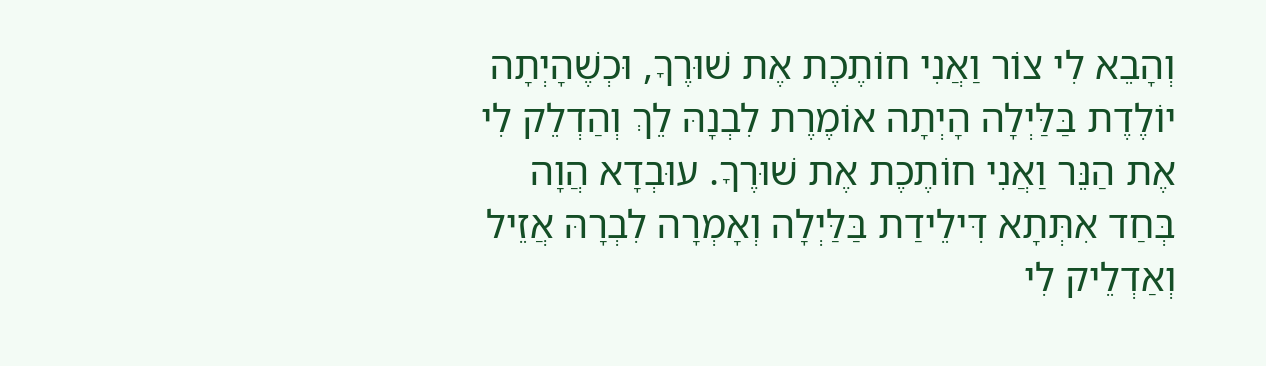וְהָבֵא לִי צוֹר וַאֲנִי חוֹתֶכֶת אֶת שׁוּרֶךָ, וּכְשֶׁהָיְתָה יוֹלֶדֶת בַּלַּיְלָה הָיְתָה אוֹמֶרֶת לִבְנָהּ לֵךְ וְהַדְלֵק לִי אֶת הַנֵּר וַאֲנִי חוֹתֶכֶת אֶת שׁוּרֶךָ. עוּבְדָא הֲוָה בְּחַד אִתְּתָא דִּילֵידַת בַּלַּיְלָה וְאָמְרָה לִבְרָהּ אֲזֵיל וְאַדְלֵיק לִי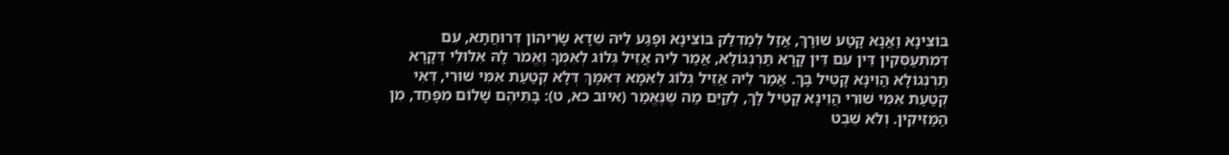בּוֹצִינָא וַאֲנָא קָטַע שׁוּרָךְ, אֲזַל לְמַדְלַק בּוֹצִינָא וּפָגַע לֵיהּ שֵׁדָא שָׂרֵיהוֹן דְּרוּחֲתָא, עִם דְּמִתְעַסְּקִין דֵּין עִם דֵּין קָרָא תַּרְנְגוֹלָא, אֲמַר לֵיהּ אֲזֵיל גְּלוֹג לְאִמְּךָ וֶאֱמֹר לָהּ אִלּוּלֵי דְּקָרָא תַרְנְגוֹלָא הֲוֵינָא קָטֵיל בָּךְ. אֲמַר לֵיהּ אֲזֵיל גְּלוֹג לְאִמָּא דְּאִמָּךְ דְּלָא קְטַעַת אִמִּי שׁוּרִי, דְּאִי קְטַעַת אִמִּי שׁוּרִי הֲוֵינָא קָטֵיל לָךְ, לְקַיֵּם מַה שֶּׁנֶּאֱמַר (איוב כא, ט): בָּתֵּיהֶם שָׁלוֹם מִפָּחַד, מִן הַמַּזִּיקִין. וְלֹא שֵׁבֶט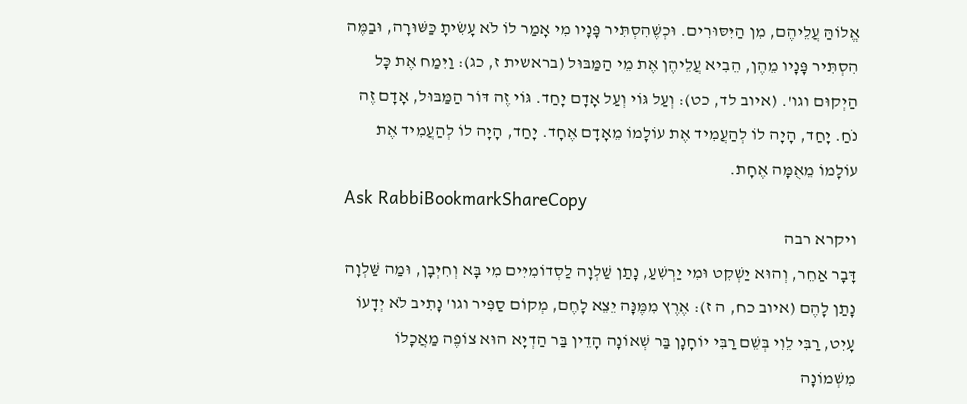אֱלוֹהַּ עֲלֵיהֶם, מִן הַיִּסּוּרִים. וּכְשֶׁהִסְתִּיר פָּנָיו מִי אָמַר לוֹ לֹא עָשִׂיתָ כַּשּׁוּרָה, וּבַמֶּה הִסְתִּיר פָּנָיו מֵהֶן, הֵבִיא עֲלֵיהֶן אֶת מֵי הַמַּבּוּל (בראשית ז, כג): וַיִּמַח אֶת כָּל הַיְקוּם וגו'. (איוב לד, כט): וְעַל גּוֹי וְעַל אָדָם יָחַד. גּוֹי זֶה דּוֹר הַמַּבּוּל, אָדָם זֶה נֹחַ. יָחַד, הָיָה לוֹ לְהַעֲמִיד אֶת עוֹלָמוֹ מֵאָדָם אֶחָד. יָחַד, הָיָה לוֹ לְהַעֲמִיד אֶת עוֹלָמוֹ מֵאֻמָּה אֶחָת.
Ask RabbiBookmarkShareCopy
ויקרא רבה
דָּבָר אַחֵר, וְהוּא יַשְׁקִט וּמִי יַרְשִׁעַ, נָתַן שַׁלְוָה לַסְדוֹמִיִּים מִי בָּא וְחִיְּבָן, וּמַה שַּׁלְוָה נָתַן לָהֶם (איוב כח, ה ז): אֶרֶץ מִמֶּנָּה יֵצֵא לָחֶם, מְקוֹם סַפִּיר וגו' נָתִיב לֹא יְדָעוֹ עָיִט, רַבִּי לֵוִי בְּשֵׁם רַבִּי יוֹחָנָן בַּר שְׁאוֹנָה הָדֵין בַּר הַדְיָא הוּא צוֹפֶה מַאֲכָלוֹ מִשְׁמוֹנָה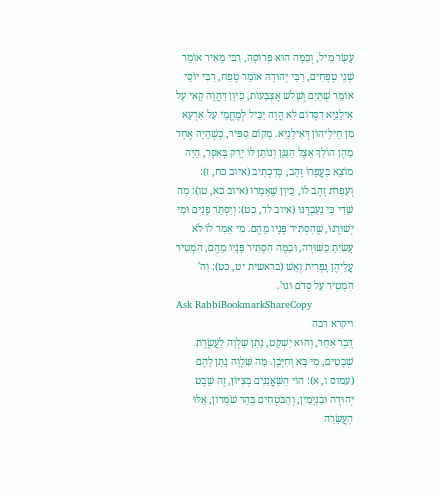עָשָׂר מִיל, וְכַמָּה הוּא פְּרוּסָה, רַבִּי מֵאִיר אוֹמֵר שְׁנֵי טְפָחִים, רַבִּי יְהוּדָה אוֹמֵר טֶפַח, רַבִּי יוֹסֵי אוֹמֵר שְׁתַּיִם וְשָׁלשׁ אֶצְבָּעוֹת, כֵּיוָן דַּהֲוָה קָאי עַל אִילָנַיָא דִסְדוֹם לָא הֲוָה יָכֵיל לְמֶחֱמֵי עַל אַרְעָא מִן חֵילֵיהוֹן דְּאִילָנַיָא. מְקוֹם סַפִּיר, כְּשֶׁהָיָה אֶחָד מֵהֶן הוֹלֵךְ אֵצֶל הַגַּנָּן וְנוֹתֵן לוֹ יָרָק בְּאִסָּר, הָיָה מוֹצֵא בַּעֲפָרוֹ זָהָב, כְּדִכְתִיב (איוב כח, ז): וְעַפְרֹת זָהָב לוֹ, כֵּיוָן שֶׁאָמְרוּ (איוב כא, טו): מַה שַּׁדַּי כִּי נַעַבְדֶּנּוּ (איוב לד, כט): וְיַסְתֵּר פָּנִים וּמִי יְשׁוּרֶנּוּ, שֶׁהִסְתִּיר פָּנָיו מֵהֶם. מִי אָמַר לוֹ לֹא עָשִׂיתָ כַּשּׁוּרָה, וּבַמֶּה הִסְתִּיר פָּנָיו מֵהֶם, הִמְטִיר עֲלֵיהֶן גָּפְרִית וְאֵשׁ (בראשית יט, כט): וַה' הִמְטִיר עַל סְדֹם וגו'.
Ask RabbiBookmarkShareCopy
ויקרא רבה
דָּבָר אַחֵר, וְהוּא יַשְׁקִט, נָתַן שַׁלְוָה לַעֲשֶׂרֶת שְׁבָטִים, מִי בָּא וְחִיְּבָן. מַה שַּׁלְוָה נָתַן לָהֶם (עמוס ו, א): הוֹי הַשַּׁאֲנַנִּים בְּצִיּוֹן, זֶה שֵׁבֶט יְהוּדָה וּבִנְיָמִין, וְהַבֹּטְחִים בְּהַר שֹׁמְרוֹן, אֵלּוּ הָעֲשָׂרָה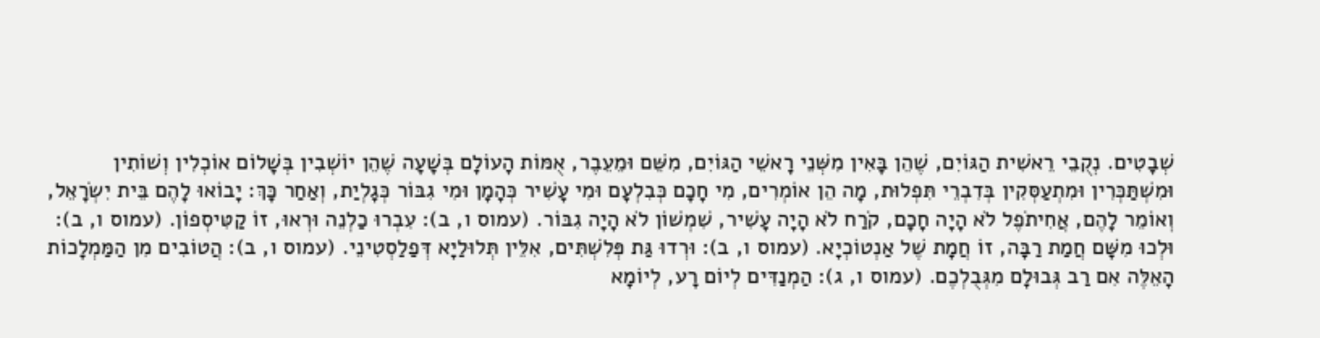שְׁבָטִים. נְקֻבֵי רֵאשִׁית הַגּוֹיִם, שֶׁהֵן בָּאִין מִשְּׁנֵי רָאשֵׁי הַגּוֹיִם, מִשֵּׁם וּמֵעֵבֶר, אֻמּוֹת הָעוֹלָם בְּשָׁעָה שֶׁהֵן יוֹשְׁבִין בְּשָׁלוֹם אוֹכְלִין וְשׁוֹתִין וּמִשְׁתַּכְּרִין וּמִתְעַסְּקִין בְּדִבְרֵי תִּפְלוּת, מָה הֵן אוֹמְרִים, מִי חָכָם כְּבִלְעָם וּמִי עָשִׁיר כְּהָמָן וּמִי גִבּוֹר כְּגָלְיַת, וְאַחַר כָּךְ: יָבוֹאוּ לָהֶם בֵּית יִשְׂרָאֵל, וְאוֹמֵר לָהֶם, אֲחִיתֹפֶל לֹא הָיָה חָכָם, קֹרַח לֹא הָיָה עָשִׁיר, שִׁמְשׁוֹן לֹא הָיָה גִבּוֹר. (עמוס ו, ב): עִבְרוּ כַלְנֵה וּרְאוּ, זוֹ קַטִּיסְפוֹן. (עמוס ו, ב): וּלְכוּ מִשָּׁם חֲמַת רַבָּה, זוֹ חֲמָת שֶׁל אַנְטוֹכְיָא. (עמוס ו, ב): וּרְדוּ גַּת פְּלִשְׁתִּים, אִלֵּין תְּלוּלַיָא דְּפַלַסְטִינֵי. (עמוס ו, ב): הֲטוֹבִים מִן הַמַּמְלָכוֹת הָאֵלֶּה אִם רַב גְּבוּלָם מִגְּבֻלְכֶם. (עמוס ו, ג): הַמְנַדִּים לְיוֹם רָע, לְיוֹמָא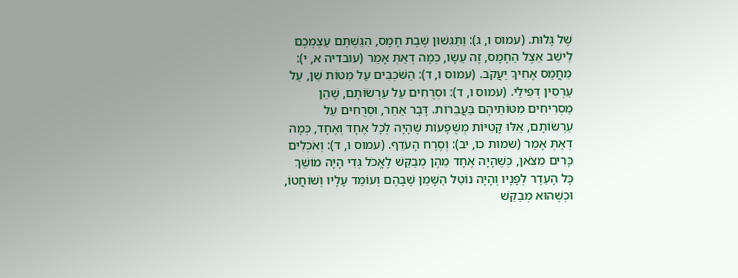שֶׁל גָּלוּת. (עמוס ו, ג): וַתַּגִּשׁוּן שֶׁבֶת חָמָס, הִגַּשְׁתֶּם עַצְמְכֶם לֵישֵׁב אֵצֶל הַחָמָס, זֶה עֵשָׂו, כְּמָה דְאַתְּ אָמַר (עובדיה א, י): מֵחֲמַס אָחִיךָ יַעֲקֹב. (עמוס ו, ד): הַשֹּׁכְבִים עַל מִטּוֹת שֵׁן, עַל עַרְסִין דְּפִילֵי. (עמוס ו, ד): וּסְרֻחִים עַל עַרְשׂוֹתָם, שֶׁהֵן מַסְרִיחִים מִטּוֹתֵיהֶם בַּעֲבֵרוֹת. דָּבָר אַחֵר, וּסְרֻחִים עַל עַרְשׂוֹתָם, אֵלּוּ קָטִיּוֹת מְשֻׁפָּעוֹת שֶׁהָיָה לְכָל אֶחָד וְאֶחָד, כְּמָה דְאַתְּ אָמַר (שמות כו, יב): וְסֶרַח הָעֹדֵף. (עמוס ו, ד): וְאֹכְלִים כָּרִים מִצֹּאן, כְּשֶׁהָיָה אֶחָד מֵהֶן מְבַקֵּשׁ לֶאֱכֹל גְּדִי הָיָה מוֹשֵׁךְ כָּל הָעֵדֶר לְפָנָיו וְהָיָה נוֹטֵל הַשָּׁמֵן שֶׁבָּהֶם וְעוֹמֵד עָלָיו וְשׁוֹחֲטוֹ, וּכְשֶׁהוּא מְבַקֵּשׁ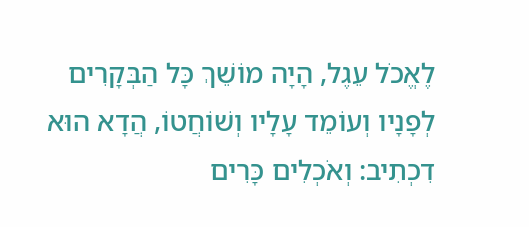לֶאֱכֹל עֵגֶל, הָיָה מוֹשֵׁךְ כָּל הַבְּקָרִים לְפָנָיו וְעוֹמֵד עָלָיו וְשׁוֹחֲטוֹ, הֲדָא הוּא דִכְתִיב: וְאֹכְלִים כָּרִים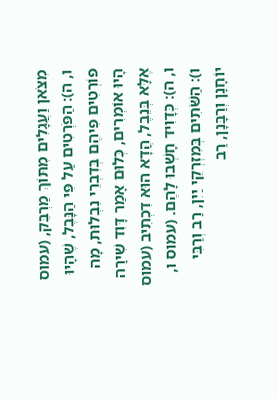מִצֹּאן וַעֲגָלִים מִתּוֹךְ מַרְבֵּק, (עמוס ו, ה): הַפֹּרְטִים עַל פִּי הַנָּבֶל, שֶׁהָיוּ פּוֹרְטִים פִּיהֶם בְּדִבְרֵי נִבְלוּת, מָה הָיוּ אוֹמְרִים, כְּלוּם אָמַר דָּוִד שִׁירָה אֶלָּא בְּנֵבֶל, הֲדָא הוּא דִכְתִיב (עמוס ו, ה): כְּדָוִיד חָשְׁבוּ לָהֶם. (עמוס ו, ו): הַשֹּׁתִים בְּמִזְרְקֵי יַיִן, רַב וְרַבִּי יוֹחָנָן וְרַבָּנָן, רַב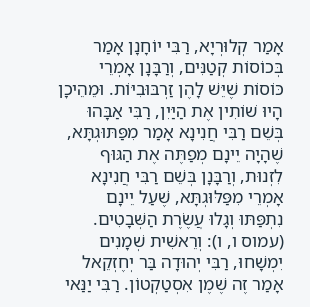אָמַר קְלוּרְיָא, רַבִּי יוֹחָנָן אָמַר בְּכוֹסוֹת קְטַנִּים, וְרַבָּנָן אָמְרֵי כּוֹסוֹת שֶׁיֵּשׁ לָהֶן זַרְבּוּבִיּוֹת. וּמֵהֵיכָן הָיוּ שׁוֹתִין אֶת הַיַּיִן, רַבִּי אַבָּהוּ בְּשֵׁם רַבִּי חֲנִינָא אָמַר מִפַּתּוּגְתָּא, שֶׁהָיָה יֵינָם מְפַתֶּה אֶת הַגּוּף לִזְנוּת, וְרַבָּנָן בְּשֵׁם רַבִּי חֲנִינָא אָמְרֵי מִפַּלּוּגְתָּא, שֶׁעַל יֵינָם נִתְפַּתּוּ וְגָלוּ עֲשֶׂרֶת הַשְּׁבָטִים. (עמוס ו, ו): וְרֵאשִׁית שְׁמָנִים יִמְשָׁחוּ, רַבִּי יְהוּדָה בַּר יְחֶזְקֵאל אָמַר זֶה שֶׁמֶן אִסְטַקְטוֹן. רַבִּי יַנַּאי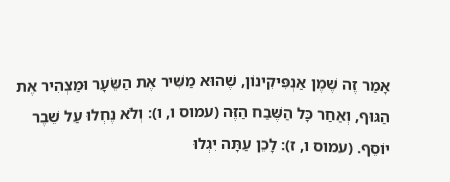אָמַר זֶה שֶׁמֶן אַנְפִּיקִינוֹן, שֶׁהוּא מַשִּׁיר אֶת הַשֵּׂעָר וּמַצְהִיר אֶת הַגּוּף, וְאַחַר כָּל הַשֶּׁבַח הַזֶּה (עמוס ו, ו): וְלֹא נֶחְלוּ עַל שֵׁבֶר יוֹסֵף. (עמוס ו, ז): לָכֵן עַתָּה יִגְלוּ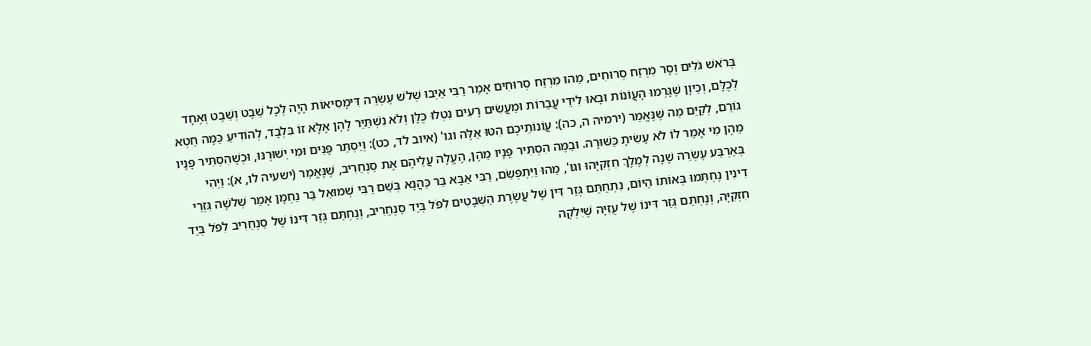בְּרֹאשׁ גֹּלִים וְסָר מִרְזַח סְרוּחִים, מַהוּ מִרְזַח סְרוּחִים אָמַר רַבִּי אַיְבוּ שְׁלשׁ עֶשְׂרֵה דִּימָסִיאוֹת הָיָה לְכָל שֵׁבֶט וְשֵׁבֶט וְאֶחָד לְכֻלָּם, וְכֵיוָן שֶׁגָּרְמוּ הָעֲוֹנוֹת וּבָאוּ לִידֵי עֲבֵרוֹת וּמַעֲשִׂים רָעִים נִטְלוּ כֻּלָּן וְלֹא נִשְׁתַּיֵּר לָהֶן אֶלָּא זוֹ בִּלְבָד, לְהוֹדִיעַ כַּמָּה חֵטְא גוֹרֵם, לְקַיֵּם מַה שֶּׁנֶּאֱמַר (ירמיה ה, כה): עֲוֹנוֹתֵיכֶם הִטּוּ אֵלֶּה וגו' (איוב לד, כט): וְיַסְתֵּר פָּנִים וּמִי יְשׁוּרֶנּוּ, וּכְשֶׁהִסְתִּיר פָּנָיו מֵהֶן מִי אָמַר לוֹ לֹא עָשִׂיתָ כַּשּׁוּרָה. וּבַמֶּה הִסְתִּיר פָּנָיו מֵהֶן, הֶעֱלָה עֲלֵיהֶם אֶת סַנְחֵרִיב, שֶׁנֶּאֱמַר (ישעיה לו, א): וַיְהִי בְּאַרְבַּע עֶשְׂרֵה שָׁנָה לְמֶלֶךְ חִזְקִיָּהוּ וגו', מַהוּ וַיִּתְפְּשֵׂם, רַבִּי אַבָּא בַּר כַּהֲנָא בְּשֵׁם רַבִּי שְׁמוּאֵל בַּר נַחְמָן אָמַר שְׁלשָׁה גִּזְרֵי דִינִין נֶחְתְּמוּ בְּאוֹתוֹ הַיּוֹם, נִתְחַתֵּם גְּזַר דִּין שֶׁל עֲשֶׂרֶת הַשְּׁבָטִים לִפֹּל בְּיַד סַנְחֵרִיב, וְנֶחְתַּם גְּזַר דִּינוֹ שֶׁל סַנְחֵרִיב לִפֹּל בְּיַד חִזְקִיָּה, וְנֶחְתַּם גְּזַר דִּינוֹ שֶׁל עֻזִּיָּה שֶׁיִּלְקֶה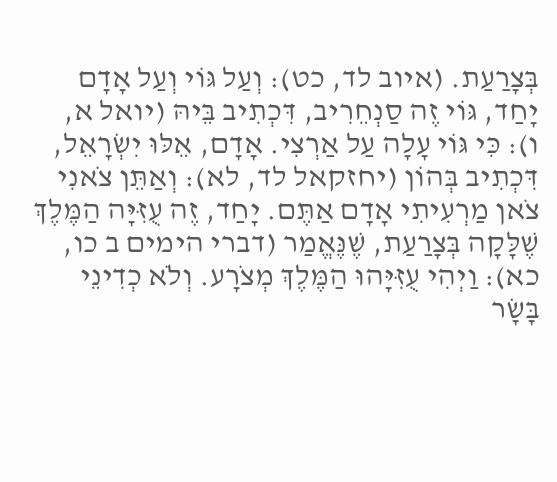בְּצָרַעַת. (איוב לד, כט): וְעַל גּוֹי וְעַל אָדָם יָחַד, גּוֹי זֶה סַנְחֵרִיב, דִּכְתִיב בֵּיהּ (יואל א, ו): כִּי גּוֹי עָלָה עַל אַרְצִי. אָדָם, אֵלּוּ יִשְׂרָאֵל, דִּכְתִיב בְּהוֹן (יחזקאל לד, לא): וְאַתֵּן צֹאנִי צֹאן מַרְעִיתִי אָדָם אַתֶּם. יָחַד, זֶה עֻזִּיָּה הַמֶּלֶךְ שֶׁלָּקָה בְּצָרַעַת, שֶׁנֶּאֱמַר (דברי הימים ב כו, כא): וַיְהִי עֻזִּיָּהוּ הַמֶּלֶךְ מְצֹרָע. וְלֹא כְדִינֵי בָּשָׂר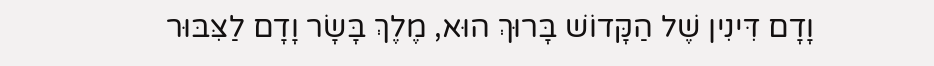וָדָם דִּינִין שֶׁל הַקָּדוֹשׁ בָּרוּךְ הוּא, מֶלֶךְ בָּשָׂר וָדָם לַצִּבּוּר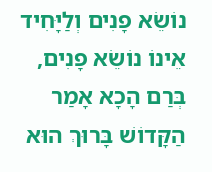נוֹשֵׂא פָנִים וְלַיָּחִיד אֵינוֹ נוֹשֵׂא פָנִים, בְּרַם הָכָא אָמַר הַקָּדוֹשׁ בָּרוּךְ הוּא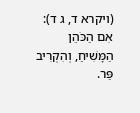(ויקרא ד, ג ד): אִם הַכֹּהֵן הַמָּשִׁיחַ, וְהִקְרִיב פַּר.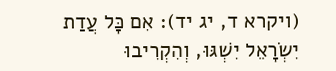(ויקרא ד, יג יד): אִם כָּל עֲדַת יִשְׂרָאֵל יִשְׁגּוּ, וְהִקְרִיבוּ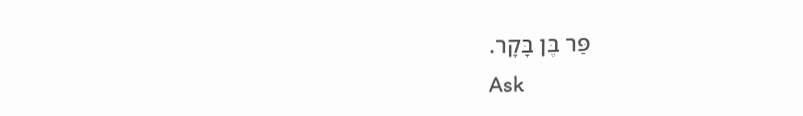פַּר בֶּן בָּקָר.
Ask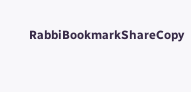RabbiBookmarkShareCopy